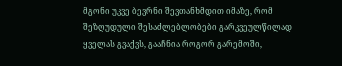მგონი უკვე ბევრნი შევთანხმდით იმაზე, რომ შეზღუდული შესაძლებლობები გარკვეულწილად ყველას გვაქვს, გააჩნია როგორ გარემოში,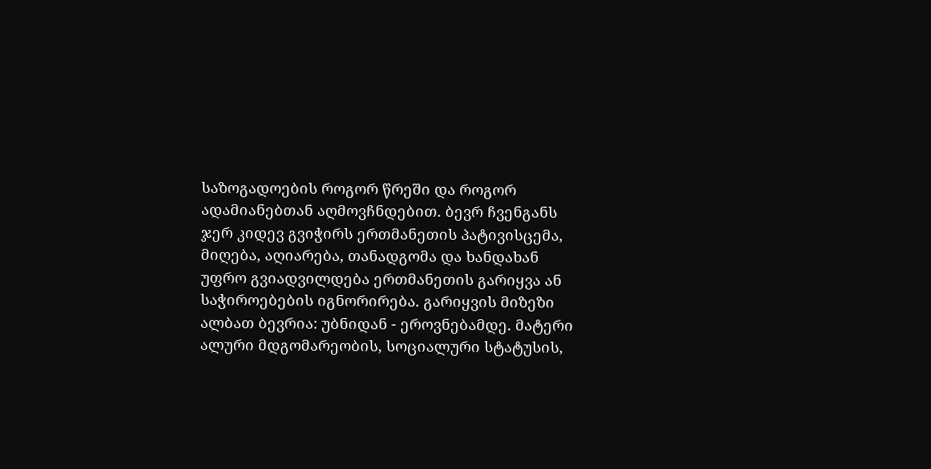საზოგადოების როგორ წრეში და როგორ ადამიანებთან აღმოვჩნდებით. ბევრ ჩვენგანს ჯერ კიდევ გვიჭირს ერთმანეთის პატივისცემა, მიღება, აღიარება, თანადგომა და ხანდახან უფრო გვიადვილდება ერთმანეთის გარიყვა ან საჭიროებების იგნორირება. გარიყვის მიზეზი ალბათ ბევრია: უბნიდან - ეროვნებამდე. მატერი
ალური მდგომარეობის, სოციალური სტატუსის,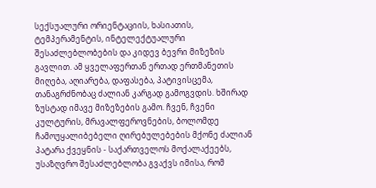სექსუალური ორიენტაციის, ხასიათის, ტემპერამენტის, ინტელექტუალური შესაძლებლობების და კიდევ ბევრი მიზეზის გავლით. ამ ყველაფერთან ერთად ერთმანეთის მიღება, აღიარება, დაფასება, პატივისცემა, თანაგრძნობაც ძალიან კარგად გამოგვდის. ხშირად ზუსტად იმავე მიზეზების გამო. ჩვენ, ჩვენი კულტურის, მრავალფეროვნების, ბოლომდე ჩამოუყალიბებელი ღირებულებების მქონე ძალიან პატარა ქვეყნის - საქართველოს მოქალაქეებს, უსაზღვრო შესაძლებლობა გვაქვს იმისა, რომ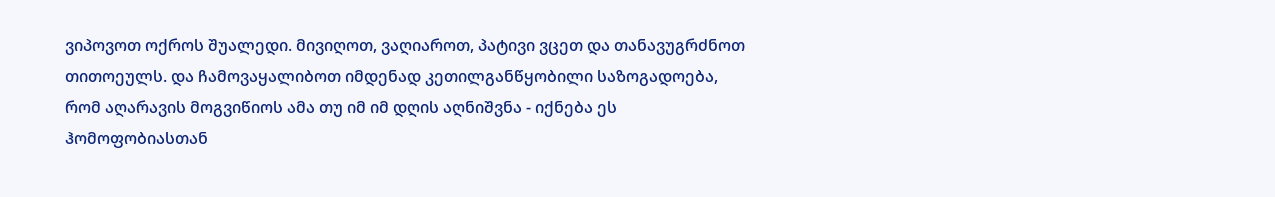ვიპოვოთ ოქროს შუალედი. მივიღოთ, ვაღიაროთ, პატივი ვცეთ და თანავუგრძნოთ თითოეულს. და ჩამოვაყალიბოთ იმდენად კეთილგანწყობილი საზოგადოება, რომ აღარავის მოგვიწიოს ამა თუ იმ იმ დღის აღნიშვნა - იქნება ეს ჰომოფობიასთან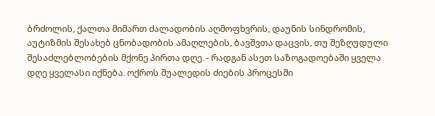ბრძოლის, ქალთა მიმართ ძალადობის აღმოფხვრის, დაუნის სინდრომის, აუტიზმის შესახებ ცნობადობის ამაღლების, ბავშვთა დაცვის, თუ შეზღუდული შესაძლებლობების მქონე პირთა დღე. - რადგან ასეთ საზოგადოებაში ყველა დღე ყველასი იქნება. ოქროს შუალედის ძიების პროცესში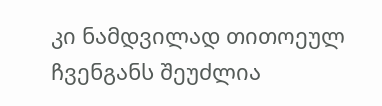კი ნამდვილად თითოეულ ჩვენგანს შეუძლია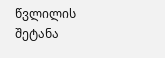წვლილის შეტანა